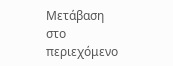Μετάβαση στο περιεχόμενο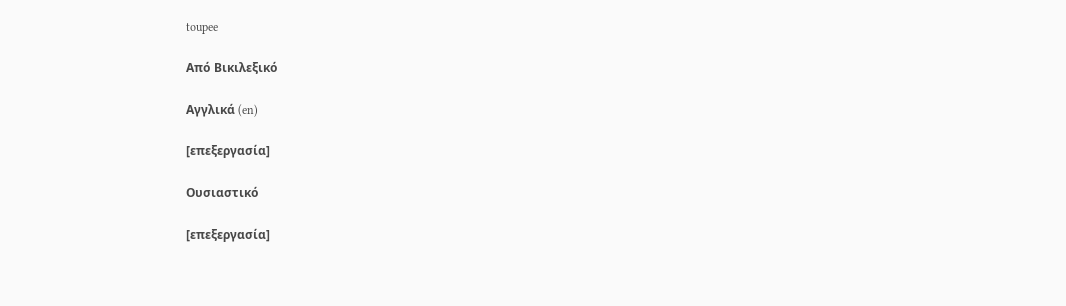toupee

Από Βικιλεξικό

Αγγλικά (en)

[επεξεργασία]

Ουσιαστικό

[επεξεργασία]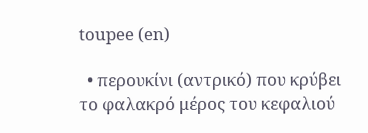toupee (en)

  • περουκίνι (αντρικό) που κρύβει το φαλακρό μέρος του κεφαλιού